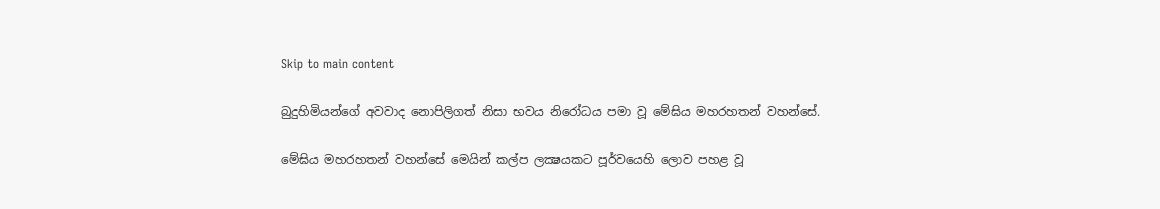Skip to main content

බුදුහිමියන්ගේ අවවාද නොපිලිගත් නිසා භවය නිරෝධය පමා වූ මේඝිය මහරහතන් වහන්සේ.

මේඝිය මහරහතන් වහන්සේ මෙයින් කල්ප ලක්‍ෂයකට පූර්වයෙහි ලොව පහළ වූ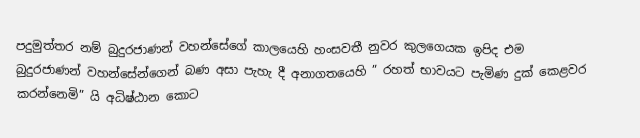පදුමුත්තර නම් බුදුරජාණන් වහන්සේගේ කාලයෙහි හංසවතී නුවර කුලගෙයක ඉපිද එම බුදුරජාණන් වහන්සේන්ගෙන් බණ අසා පැහැ දී අනාගතයෙහි ” රහත් භාවයට පැමිණ දුක් කෙළවර කරන්නෙමි” යි අධිෂ්ඨාන කොට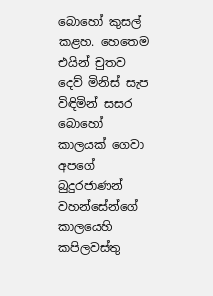බොහෝ කුසල් කළහ. හෙතෙම එයින් චුතව දෙව් මිනිස් සැප විඳිමින් සසර බොහෝ කාලයක් ගෙවා අපගේ බුදුරජාණන් වහන්සේන්ගේ කාලයෙහි කපිලවස්තු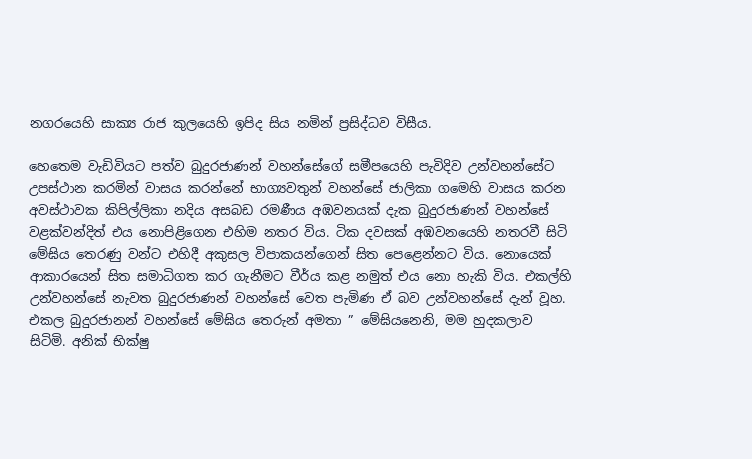නගරයෙහි සාක්‍ය රාජ කුලයෙහි ඉපිද සිය නමින් ප්‍රසිද්ධව විසීය.

හෙතෙම වැඩිවියට පත්ව බුදුරජාණන් වහන්සේගේ සමීපයෙහි පැවිදිව උන්වහන්සේට උපස්ථාන කරමින් වාසය කරන්නේ භාග්‍යවතුන් වහන්සේ ජාලිකා ගමෙහි වාසය කරන අවස්ථාවක කිපිල්ලිකා නදිය අසබඩ රමණීය අඹවනයක් දැක බුදුරජාණන් වහන්සේ වළක්වන්දිත් එය නොපිළිගෙන එහිම නතර විය. ටික දවසක් අඹවනයෙහි නතරවී සිටි මේඝිය තෙරණු වන්ට එහිදී අකුසල විපාකයන්ගෙන් සිත පෙළෙන්නට විය. නොයෙක් ආකාරයෙන් සිත සමාධිගත කර ගැනීමට වීර්ය කළ නමුත් එය නො හැකි විය. එකල්හි උන්වහන්සේ නැවත බුදුරජාණන් වහන්සේ වෙත පැමිණ ඒ බව උන්වහන්සේ දැන් වූහ. එකල බුදුරජානන් වහන්සේ මේඝිය තෙරුන් අමතා ” මේඝියනෙනි, මම හුදකලාව සිටිමි. අනික් භික්ෂු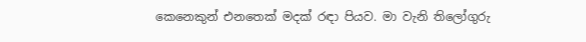කෙනෙකුන් එනතෙක් මදක් රඳා පියව. මා වැනි තිලෝගුරු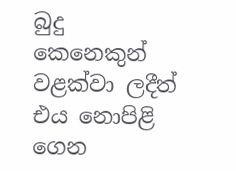බුදු කෙනෙකුන් වළක්වා ලදීත් එය නොපිළි ගෙන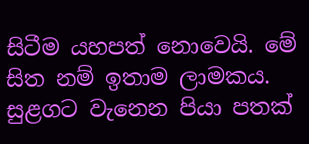සිටීම යහපත් නොවෙයි. මේ සිත නම් ඉතාම ලාමකය. සුළගට වැනෙන පියා පතක්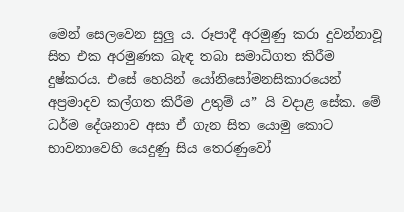මෙන් සෙලවෙන සුලු ය. රූපාදී අරමුණු කරා දුවන්නාවූ සිත එක අරමුණක බැඳ තබා සමාධිගත කිරීම දුෂ්කරය. එසේ හෙයින් යෝනිසෝමනසිකාරයෙන් අප්‍රමාදව කල්ගත කිරීම උතුම් ය” යි වදාළ සේක. මේ ධර්ම දේශනාව අසා ඒ ගැන සිත යොමු කොට භාවනාවෙහි යෙදුණු සිය තෙරණුවෝ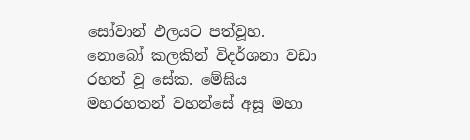සෝවාන් ඵලයට පත්වූහ. නොබෝ කලකින් විදර්ශනා වඩා රහත් වූ සේක. මේඝිය මහරහතන් වහන්සේ අසූ මහා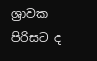ශ්‍රාවක පිරිසට ද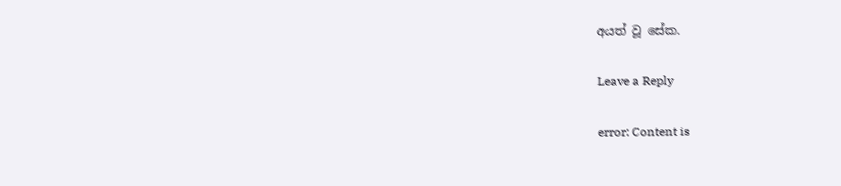අයත් වූ සේක.

Leave a Reply

error: Content is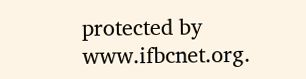protected by www.ifbcnet.org.